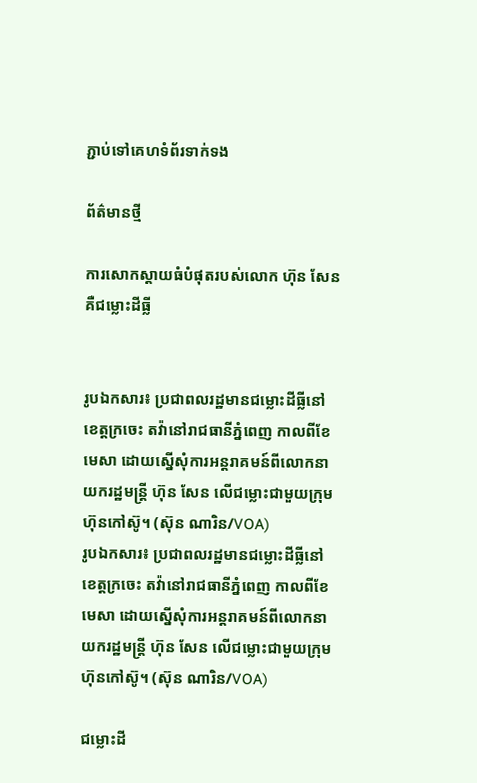ភ្ជាប់ទៅគេហទំព័រទាក់ទង

ព័ត៌មានថ្មី

ការសោកស្តាយធំបំផុតរបស់លោក ហ៊ុន សែន គឺជម្លោះដីធ្លី


រូបឯកសារ៖ ប្រជាពលរដ្ឋមានជម្លោះដីធ្លីនៅខេត្តក្រចេះ តវ៉ានៅរាជធានីភ្នំពេញ កាលពីខែមេសា ដោយស្នើសុំការអន្តរាគមន៍ពីលោកនាយករដ្ឋមន្រ្តី ហ៊ុន សែន លើជម្លោះជាមួយក្រុមហ៊ុនកៅស៊ូ។ (ស៊ុន ណារិន/VOA)
រូបឯកសារ៖ ប្រជាពលរដ្ឋមានជម្លោះដីធ្លីនៅខេត្តក្រចេះ តវ៉ានៅរាជធានីភ្នំពេញ កាលពីខែមេសា ដោយស្នើសុំការអន្តរាគមន៍ពីលោកនាយករដ្ឋមន្រ្តី ហ៊ុន សែន លើជម្លោះជាមួយក្រុមហ៊ុនកៅស៊ូ។ (ស៊ុន ណារិន/VOA)

ជម្លោះដី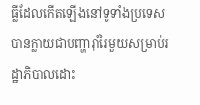ធ្លីដែលកើតឡើងនៅទូទាំងប្រទេស បានក្លាយជាបញ្ហារ៉ាំរៃមួយសម្រាប់រដ្ឋាភិបាលដោះ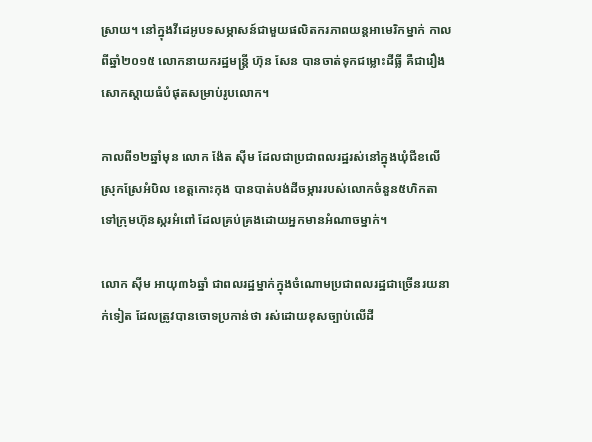ស្រាយ។ នៅក្នុងវីដេអូបទសម្ភាសន៍ជាមួយផលិតករភាពយន្តអាមេរិកម្នាក់ កាលពីឆ្នាំ២០១៥ លោកនាយករដ្ឋមន្រ្តី ហ៊ុន សែន បានចាត់ទុកជម្លោះដីធ្លី គឺជារឿងសោកស្តាយធំបំផុតសម្រាប់រូបលោក។

កាលពី១២ឆ្នាំមុន លោក ង៉ែត ស៊ីម ដែលជាប្រជាពលរដ្ឋរស់នៅក្នុងឃុំជីខលើ ស្រុកស្រែអំបិល ខេត្តកោះកុង បានបាត់បង់ដីចម្ការរបស់លោកចំនួន៥ហិកតា ទៅក្រុមហ៊ុនស្ករអំពៅ ដែលគ្រប់គ្រងដោយអ្នកមានអំណាចម្នាក់។

លោក ស៊ីម អាយុ៣៦ឆ្នាំ ជាពលរដ្ឋម្នាក់ក្នុងចំណោមប្រជាពលរដ្ឋជាច្រើនរយនាក់ទៀត ដែលត្រូវបានចោទប្រកាន់ថា រស់ដោយខុសច្បាប់លើដី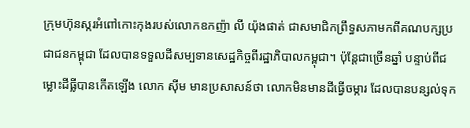ក្រុមហ៊ុនស្ករអំពៅកោះកុងរបស់លោកឧកញ៉ា លី យ៉ុងផាត់ ជាសមាជិកព្រឹទ្ធសភាមកពីគណបក្សប្រជាជនកម្ពុជា ដែលបានទទួលដីសម្បទានសេដ្ឋកិច្ចពីរដ្ឋាភិបាលកម្ពុជា។ ប៉ុន្តែជាច្រើនឆ្នាំ បន្ទាប់ពីជម្លោះដីធ្លីបានកើតឡើង លោក ស៊ីម មានប្រសាសន៍ថា លោកមិនមានដីធ្វើចម្ការ ដែលបានបន្សល់ទុក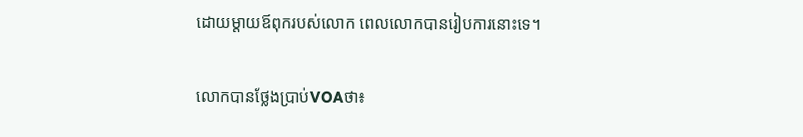ដោយម្តាយឪពុករបស់លោក ពេលលោកបានរៀបការនោះទេ។

លោកបានថ្លែងប្រាប់VOAថា៖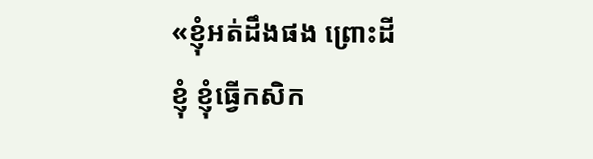«ខ្ញុំអត់ដឹងផង ព្រោះដីខ្ញុំ ខ្ញុំធ្វើកសិក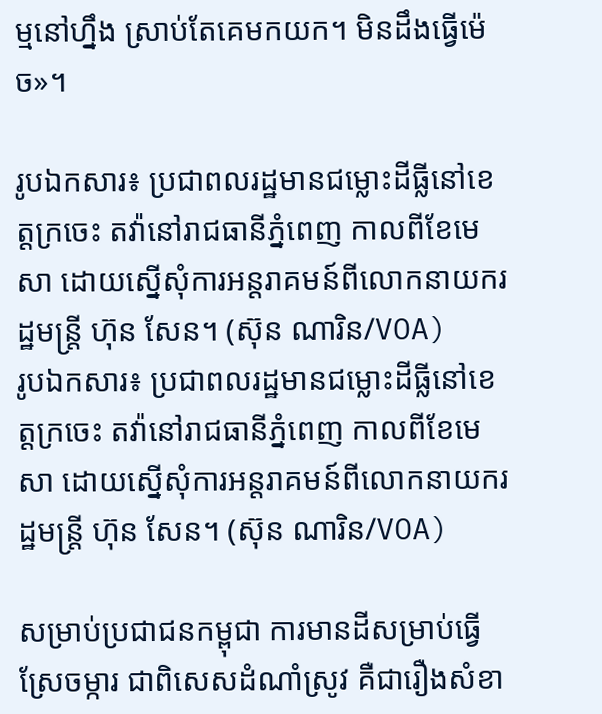ម្មនៅហ្នឹង ស្រាប់តែគេមកយក។ មិនដឹងធ្វើម៉េច»។

រូបឯកសារ៖ ប្រជាពលរដ្ឋមានជម្លោះដីធ្លីនៅខេត្តក្រចេះ តវ៉ានៅរាជធានីភ្នំពេញ កាលពីខែមេសា ដោយស្នើសុំការអន្តរាគមន៍ពីលោកនាយករដ្ឋមន្រ្តី ហ៊ុន សែន។ (ស៊ុន ណារិន/VOA)
រូបឯកសារ៖ ប្រជាពលរដ្ឋមានជម្លោះដីធ្លីនៅខេត្តក្រចេះ តវ៉ានៅរាជធានីភ្នំពេញ កាលពីខែមេសា ដោយស្នើសុំការអន្តរាគមន៍ពីលោកនាយករដ្ឋមន្រ្តី ហ៊ុន សែន។ (ស៊ុន ណារិន/VOA)

សម្រាប់ប្រជាជនកម្ពុជា ការមានដីសម្រាប់ធ្វើស្រែចម្ការ ជាពិសេសដំណាំស្រូវ គឺជារឿងសំខា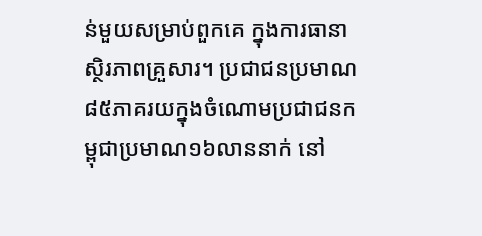ន់មួយសម្រាប់ពួកគេ ក្នុងការធានាស្ថិរភាពគ្រួសារ។ ប្រជាជនប្រមាណ៨៥ភាគរយក្នុងចំណោមប្រជាជនកម្ពុជាប្រមាណ១៦លាននាក់ នៅ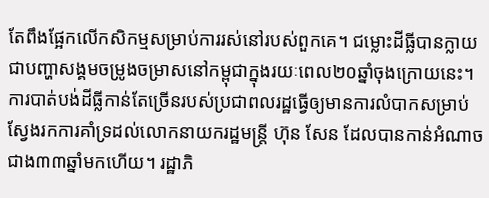តែពឹងផ្អែកលើកសិកម្មសម្រាប់ការរស់នៅរបស់ពួកគេ។ ជម្លោះដីធ្លីបានក្លាយជាបញ្ហាសង្គមចម្រូងចម្រាសនៅកម្ពុជាក្នុងរយៈពេល២០ឆ្នាំចុងក្រោយនេះ។ ការបាត់បង់ដីធ្លីកាន់តែច្រើនរបស់ប្រជាពលរដ្ឋធ្វើឲ្យមានការលំបាកសម្រាប់ស្វែងរកការគាំទ្រដល់លោកនាយករដ្ឋមន្រ្តី ហ៊ុន សែន ដែលបានកាន់អំណាចជាង៣៣ឆ្នាំមកហើយ។ រដ្ឋាភិ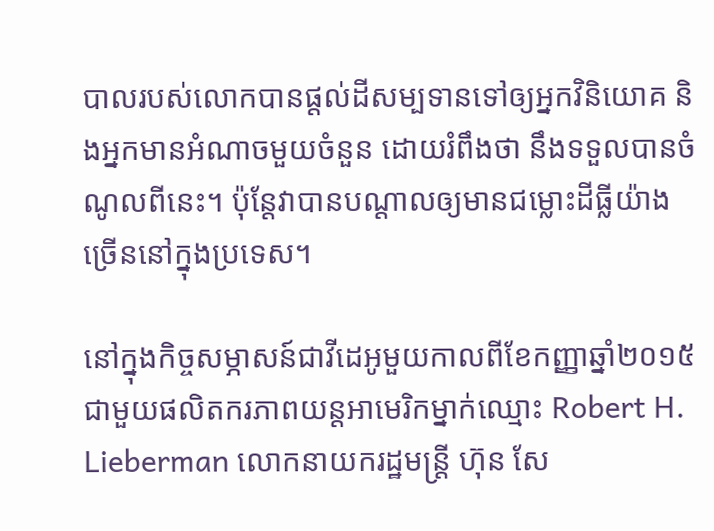បាលរបស់លោកបានផ្តល់ដីសម្បទានទៅឲ្យអ្នកវិនិយោគ និងអ្នកមានអំណាចមួយចំនួន ដោយរំពឹងថា នឹងទទួលបានចំណូលពីនេះ។ ប៉ុន្តែវាបានបណ្តាលឲ្យមានជម្លោះដីធ្លីយ៉ាងច្រើននៅក្នុងប្រទេស។

នៅក្នុងកិច្ចសម្ភាសន៍ជាវីដេអូមួយកាលពីខែកញ្ញាឆ្នាំ២០១៥ជាមួយផលិតករភាពយន្តអាមេរិកម្នាក់ឈ្មោះ Robert H. Lieberman លោកនាយករដ្ឋមន្រ្តី ហ៊ុន សែ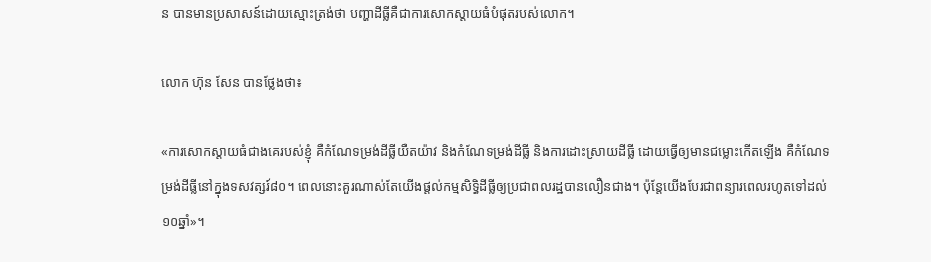ន បានមានប្រសាសន៍ដោយស្មោះត្រង់ថា បញ្ហាដីធ្លីគឺជាការសោកស្តាយធំបំផុតរបស់លោក។

លោក ហ៊ុន សែន បានថ្លែងថា៖

«ការសោកស្តាយធំជាងគេរបស់ខ្ញុំ គឺកំណែទម្រង់ដីធ្លីយឺតយ៉ាវ និងកំណែទម្រង់ដីធ្លី និងការដោះស្រាយដីធ្លី ដោយធ្វើឲ្យមានជម្លោះកើតឡើង គឺកំណែទម្រង់ដីធ្លីនៅក្នុងទសវត្សរ៍៨០។ ពេលនោះគួរណាស់តែយើងផ្តល់កម្មសិទ្ធិដីធ្លីឲ្យប្រជាពលរដ្ឋបានលឿនជាង។ ប៉ុន្តែយើងបែរជាពន្យារពេលរហូតទៅដល់១០ឆ្នាំ»។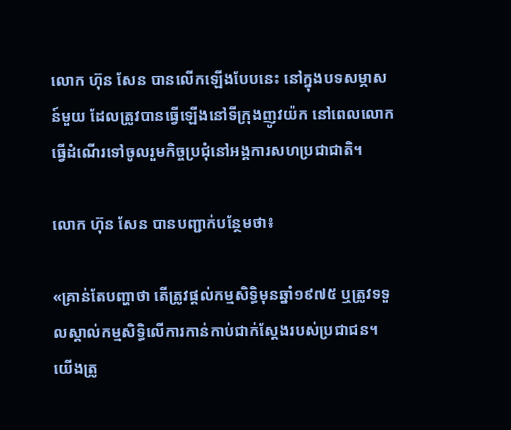លោក ហ៊ុន សែន បានលើកឡើងបែបនេះ នៅក្នុងបទសម្ភាសន៍មួយ ដែលត្រូវបានធ្វើឡើងនៅទីក្រុងញូវយ៉ក នៅពេលលោកធ្វើដំណើរទៅចូលរួមកិច្ចប្រជុំនៅអង្គការសហប្រជាជាតិ។

លោក ហ៊ុន សែន បានបញ្ជាក់បន្ថែមថា៖

«គ្រាន់តែបញ្ហាថា តើត្រូវផ្តល់កម្មសិទ្ធិមុនឆ្នាំ១៩៧៥ ឬត្រូវទទួលស្គាល់កម្មសិទ្ធិលើការកាន់កាប់ជាក់ស្តែងរបស់ប្រជាជន។ យើងត្រូ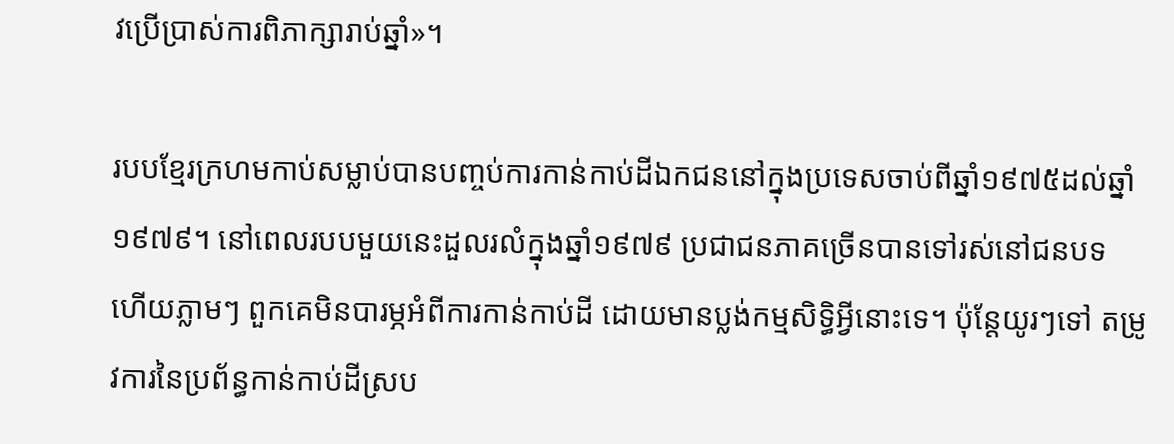វប្រើប្រាស់ការពិភាក្សារាប់ឆ្នាំ»។

របបខ្មែរក្រហមកាប់សម្លាប់បានបញ្ចប់ការកាន់កាប់ដីឯកជននៅក្នុងប្រទេសចាប់ពីឆ្នាំ១៩៧៥ដល់ឆ្នាំ១៩៧៩។ នៅពេលរបបមួយនេះដួលរលំក្នុងឆ្នាំ១៩៧៩ ប្រជាជនភាគច្រើនបានទៅរស់នៅជនបទ ហើយភ្លាមៗ ពួកគេមិនបារម្ភអំពីការកាន់កាប់ដី ដោយមានប្លង់កម្មសិទ្ធិអ្វីនោះទេ។ ប៉ុន្តែយូរៗទៅ តម្រូវការនៃប្រព័ន្ធកាន់កាប់ដីស្រប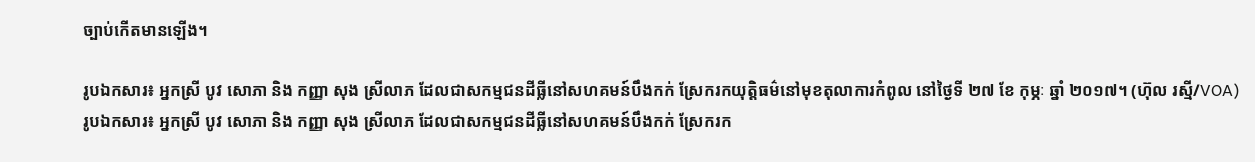ច្បាប់កើតមានឡើង។

រូបឯកសារ៖ អ្នកស្រី បូវ សោភា និង កញ្ញា សុង ស្រីលាភ ដែលជាសកម្មជនដីធ្លីនៅសហគមន៍បឹងកក់ ស្រែករកយុត្តិធម៌នៅមុខតុលាការកំពូល នៅថ្ងៃទី ២៧ ខែ កុម្ភៈ ឆ្នាំ ២០១៧។ (ហ៊ុល រស្មី/VOA)
រូបឯកសារ៖ អ្នកស្រី បូវ សោភា និង កញ្ញា សុង ស្រីលាភ ដែលជាសកម្មជនដីធ្លីនៅសហគមន៍បឹងកក់ ស្រែករក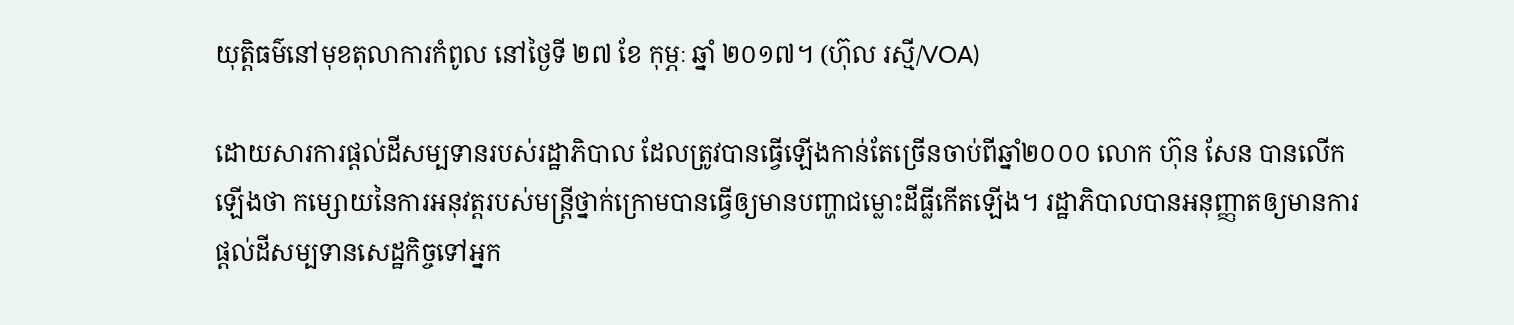យុត្តិធម៌នៅមុខតុលាការកំពូល នៅថ្ងៃទី ២៧ ខែ កុម្ភៈ ឆ្នាំ ២០១៧។ (ហ៊ុល រស្មី/VOA)

ដោយសារការផ្តល់ដីសម្បទានរបស់រដ្ឋាភិបាល ដែលត្រូវបានធ្វើឡើងកាន់តែច្រើនចាប់ពីឆ្នាំ២០០០ លោក ហ៊ុន សែន បានលើកឡើងថា កម្សោយនៃការអនុវត្តរបស់មន្រ្តីថ្នាក់ក្រោមបានធ្វើឲ្យមានបញ្ហាជម្លោះដីធ្លីកើតឡើង។ រដ្ឋាភិបាលបានអនុញ្ញាតឲ្យមានការផ្តល់ដីសម្បទានសេដ្ឋកិច្ចទៅអ្នក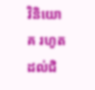វិនិយោគ រហូតដល់ជិ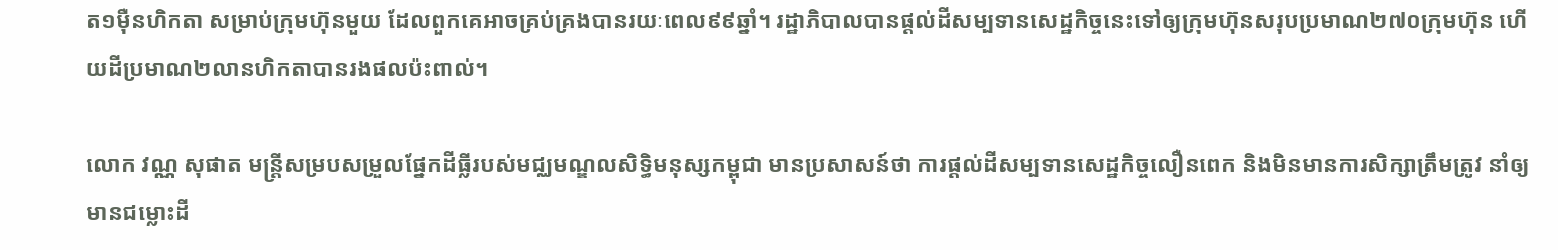ត១ម៉ឺនហិកតា សម្រាប់ក្រុមហ៊ុនមួយ ដែលពួកគេអាចគ្រប់គ្រងបានរយៈពេល៩៩ឆ្នាំ។ រដ្ឋាភិបាលបានផ្តល់ដីសម្បទានសេដ្ឋកិច្ចនេះទៅឲ្យក្រុមហ៊ុនសរុបប្រមាណ២៧០ក្រុមហ៊ុន ហើយដីប្រមាណ២លានហិកតាបានរងផលប៉ះពាល់។

លោក វណ្ណ សុផាត មន្រ្តីសម្របសម្រួលផ្នែកដីធ្លីរបស់មជ្ឈមណ្ឌលសិទ្ធិមនុស្សកម្ពុជា មានប្រសាសន៍ថា ការផ្តល់ដីសម្បទានសេដ្ឋកិច្ចលឿនពេក និងមិនមានការសិក្សាត្រឹមត្រូវ នាំឲ្យមានជម្លោះដី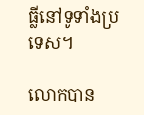ធ្លីនៅទូទាំងប្រទេស។

លោកបាន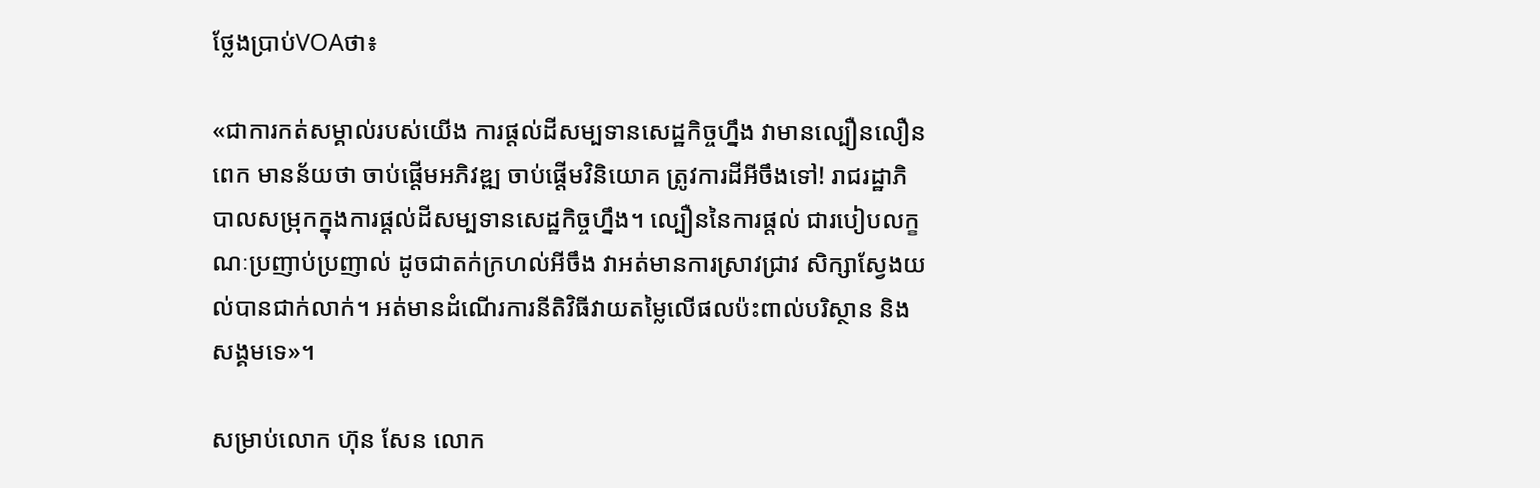ថ្លែងប្រាប់VOAថា៖

«ជាការកត់សម្គាល់របស់យើង ការផ្តល់ដីសម្បទានសេដ្ឋកិច្ចហ្នឹង វាមានល្បឿនលឿនពេក មានន័យថា ចាប់ផ្តើមអភិវឌ្ឍ ចាប់ផ្តើមវិនិយោគ ត្រូវការដីអីចឹងទៅ! រាជរដ្ឋាភិបាលសម្រុកក្នុងការផ្តល់ដីសម្បទានសេដ្ឋកិច្ចហ្នឹង។ ល្បឿននៃការផ្តល់ ជារបៀបលក្ខណៈប្រញាប់ប្រញាល់ ដូចជាតក់ក្រហល់អីចឹង វាអត់មានការស្រាវជ្រាវ សិក្សាស្វែងយល់បានជាក់លាក់។ អត់មានដំណើរការនីតិវិធីវាយតម្លៃលើផលប៉ះពាល់បរិស្ថាន និងសង្គមទេ»។

សម្រាប់លោក ហ៊ុន សែន លោក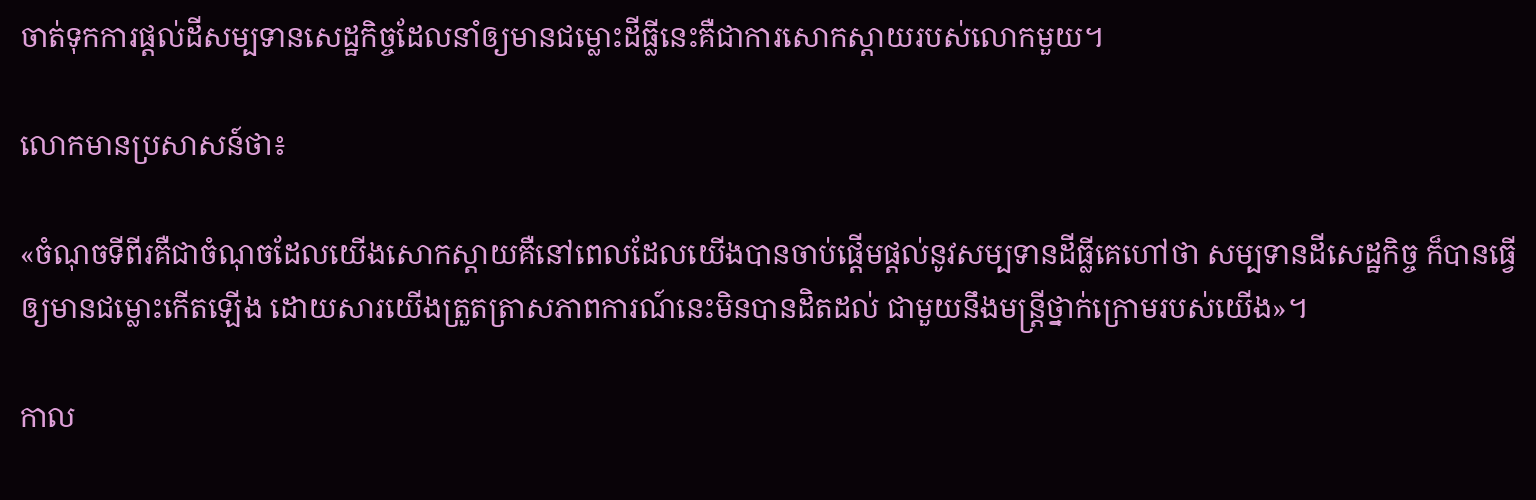ចាត់ទុកការផ្តល់ដីសម្បទានសេដ្ឋកិច្ចដែលនាំឲ្យមានជម្លោះដីធ្លីនេះគឺជាការសោកស្តាយរបស់លោកមួយ។

លោកមានប្រសាសន៍ថា៖

«ចំណុចទីពីរគឺជាចំណុចដែលយើងសោកស្តាយគឺនៅពេលដែលយើងបានចាប់ផ្តើមផ្តល់នូវសម្បទានដីធ្លីគេហៅថា សម្បទានដីសេដ្ឋកិច្ច ក៏បានធ្វើឲ្យមានជម្លោះកើតឡើង ដោយសារយើងត្រួតត្រាសភាពការណ៍នេះមិនបានដិតដល់ ជាមួយនឹងមន្រ្តីថ្នាក់ក្រោមរបស់យើង»។

កាល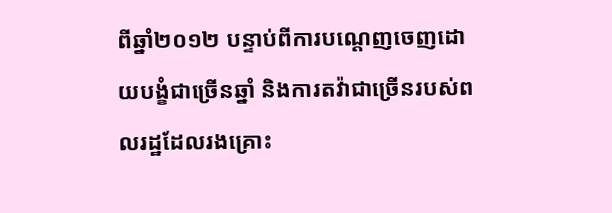ពីឆ្នាំ២០១២ បន្ទាប់ពីការបណ្តេញចេញដោយបង្ខំជាច្រើនឆ្នាំ និងការតវ៉ាជាច្រើនរបស់ពលរដ្ឋដែលរងគ្រោះ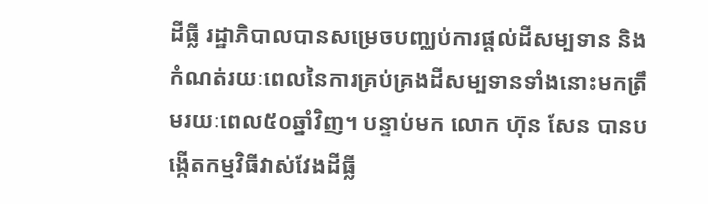ដីធ្លី រដ្ឋាភិបាលបានសម្រេចបញ្ឈប់ការផ្តល់ដីសម្បទាន និងកំណត់រយៈពេលនៃការគ្រប់គ្រងដីសម្បទានទាំងនោះមកត្រឹមរយៈពេល៥០ឆ្នាំវិញ។ បន្ទាប់មក លោក ហ៊ុន សែន បានបង្កើតកម្មវិធីវាស់វែងដីធ្លី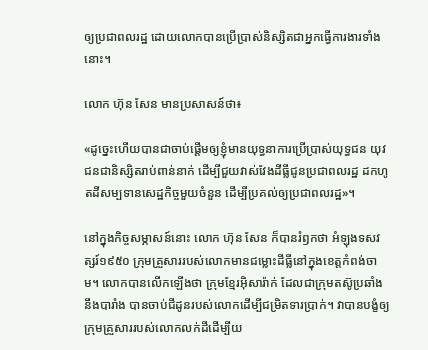ឲ្យប្រជាពលរដ្ឋ ដោយលោកបានប្រើប្រាស់និស្សិតជាអ្នកធ្វើការងារទាំងនោះ។

លោក ហ៊ុន សែន មានប្រសាសន៍ថា៖

«ដូច្នេះហើយបានជាចាប់ផ្តើមឲ្យខ្ញុំមានយុទ្ធនាការប្រើប្រាស់យុទ្ធជន យុវជនជានិស្សិតរាប់ពាន់នាក់ ដើម្បីជួយវាស់វែងដីធ្លីជូនប្រជាពលរដ្ឋ ដកហូតដីសម្បទានសេដ្ឋកិច្ចមួយចំនួន ដើម្បីប្រគល់ឲ្យប្រជាពលរដ្ឋ»។

នៅក្នុងកិច្ចសម្ភាសន៍នោះ លោក ហ៊ុន សែន ក៏បានរំឭកថា អំឡុងទសវត្សរ៍១៩៥០ ក្រុមគ្រួសាររបស់លោកមានជម្លោះដីធ្លីនៅក្នុងខេត្តកំពង់ចាម។ លោកបានលើកឡើងថា ក្រុមខ្មែរអ៊ិសារ៉ាក់ ដែលជាក្រុមតស៊ូប្រឆាំងនឹងបារាំង បានចាប់ជីដូនរបស់លោកដើម្បីជម្រិតទារប្រាក់។ វាបានបង្ខំឲ្យក្រុមគ្រួសាររបស់លោកលក់ដីដើម្បីយ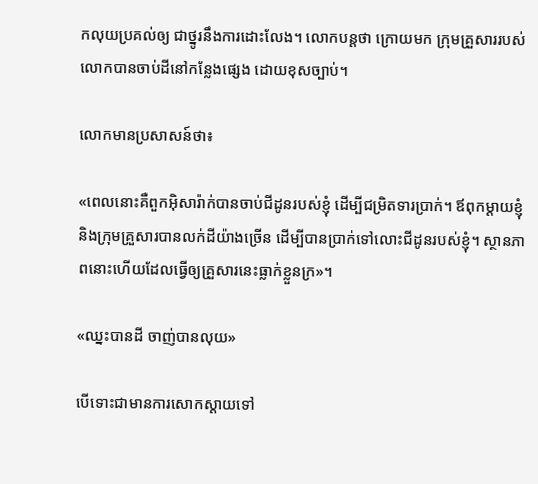កលុយប្រគល់ឲ្យ ជាថ្នូរនឹងការដោះលែង។ លោកបន្តថា ក្រោយមក ក្រុមគ្រួសាររបស់លោកបានចាប់ដីនៅកន្លែងផ្សេង ដោយខុសច្បាប់។

លោកមានប្រសាសន៍ថា៖

«ពេលនោះគឺពួកអ៊ិសារ៉ាក់បានចាប់ជីដូនរបស់ខ្ញុំ ដើម្បីជម្រិតទារប្រាក់។ ឪពុកម្តាយខ្ញុំ និងក្រុមគ្រួសារបានលក់ដីយ៉ាងច្រើន ដើម្បីបានប្រាក់ទៅលោះជីដូនរបស់ខ្ញុំ។ ស្ថានភាពនោះហើយដែលធ្វើឲ្យគ្រួសារនេះធ្លាក់ខ្លួនក្រ»។

«ឈ្នះបានដី ចាញ់បានលុយ»

បើទោះជាមានការសោកស្តាយទៅ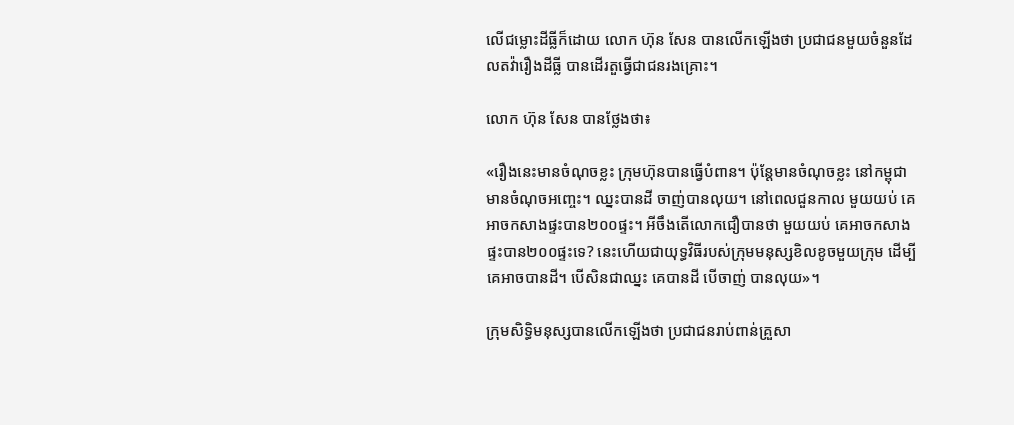លើជម្លោះដីធ្លីក៏ដោយ លោក ហ៊ុន សែន បានលើកឡើងថា ប្រជាជនមួយចំនួនដែលតវ៉ារឿងដីធ្លី បានដើរតួធ្វើជាជនរងគ្រោះ។

លោក ហ៊ុន សែន បានថ្លែងថា៖

«រឿងនេះមានចំណុចខ្លះ ក្រុមហ៊ុនបានធ្វើបំពាន។ ប៉ុន្តែមានចំណុចខ្លះ នៅកម្ពុជា មានចំណុចអញ្ចេះ។ ឈ្នះបានដី ចាញ់បានលុយ។ នៅពេលជួនកាល មួយយប់ គេអាចកសាងផ្ទះបាន២០០ផ្ទះ។ អីចឹងតើលោកជឿបានថា មួយយប់ គេអាចកសាងផ្ទះបាន២០០ផ្ទះទេ? នេះហើយជាយុទ្ធវិធីរបស់ក្រុមមនុស្សខិលខូចមួយក្រុម ដើម្បីគេអាចបានដី។ បើសិនជាឈ្នះ គេបានដី បើចាញ់ បានលុយ»។

ក្រុមសិទ្ធិមនុស្សបានលើកឡើងថា ប្រជាជនរាប់ពាន់គ្រួសា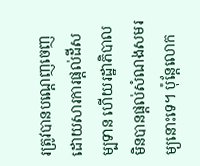រត្រូវបានបណ្តេញចេញ ដោយសារការផ្តល់ដីសម្បទាន ហើយរដ្ឋាភិបាលមិនបានផ្តល់សំណងសមរម្យនោះទេ។ ប៉ុន្តែលោក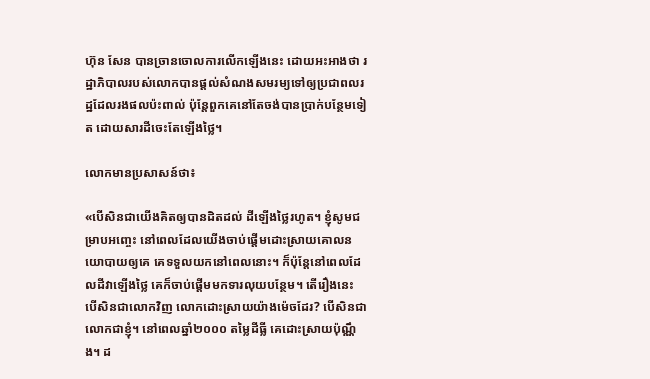ហ៊ុន សែន បានច្រានចោលការលើកឡើងនេះ ដោយអះអាងថា រដ្ឋាភិបាលរបស់លោកបានផ្តល់សំណងសមរម្យទៅឲ្យប្រជាពលរដ្ឋដែលរងផលប៉ះពាល់ ប៉ុន្តែពួកគេនៅតែចង់បានប្រាក់បន្ថែមទៀត ដោយសារដីចេះតែឡើងថ្លៃ។

លោកមានប្រសាសន៍ថា៖

«បើសិនជាយើងគិតឲ្យបានដិតដល់ ដីឡើងថ្លៃរហូត។ ខ្ញុំសូមជម្រាបអញ្ចេះ នៅពេលដែលយើងចាប់ផ្តើមដោះស្រាយគោលនយោបាយឲ្យគេ គេទទួលយកនៅពេលនោះ។ ក៏ប៉ុន្តែនៅពេលដែលដីវាឡើងថ្លៃ គេក៏ចាប់ផ្តើមមកទារលុយបន្ថែម។ តើរឿងនេះ បើសិនជាលោកវិញ លោកដោះស្រាយយ៉ាងម៉េចដែរ? បើសិនជាលោកជាខ្ញុំ។ នៅពេលឆ្នាំ២០០០ តម្លៃដីធ្លី គេដោះស្រាយប៉ុណ្ណឹង។ ដ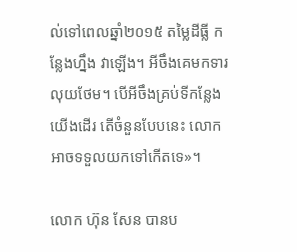ល់ទៅពេលឆ្នាំ២០១៥ តម្លៃដីធ្លី កន្លែងហ្នឹង វាឡើង។ អីចឹងគេមកទារលុយថែម។ បើអីចឹងគ្រប់ទីកន្លែងយើងដើរ តើចំនួនបែបនេះ លោកអាចទទួលយកទៅកើតទេ»។

លោក ហ៊ុន សែន បានប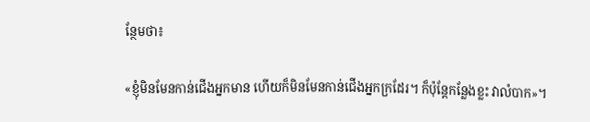ន្ថែមថា៖

«ខ្ញុំមិនមែនកាន់ជើងអ្នកមាន ហើយក៏មិនមែនកាន់ជើងអ្នកក្រដែរ។ ក៏ប៉ុន្តែកន្លែងខ្លះ វាលំបាក»។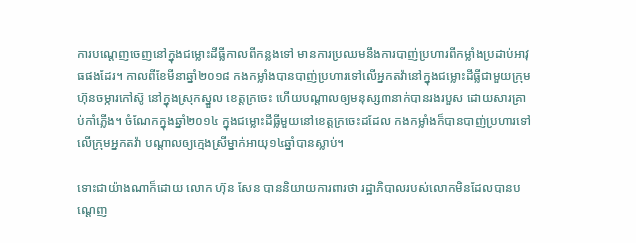ការបណ្តេញចេញនៅក្នុងជម្លោះដីធ្លីកាលពីកន្លងទៅ មានការប្រឈមនឹងការបាញ់ប្រហារពីកម្លាំងប្រដាប់អាវុធផងដែរ។ កាលពីខែមីនាឆ្នាំ២០១៨ កងកម្លាំងបានបាញ់ប្រហារទៅលើអ្នកតវ៉ានៅក្នុងជម្លោះដីធ្លីជាមួយក្រុមហ៊ុនចម្ការកៅស៊ូ នៅក្នុងស្រុកស្នួល ខេត្តក្រចេះ ហើយបណ្តាលឲ្យមនុស្ស៣នាក់បានរងរបួស ដោយសារគ្រាប់កាំភ្លើង។ ចំណែកក្នុងឆ្នាំ២០១៤ ក្នុងជម្លោះដីធ្លីមួយនៅខេត្តក្រចេះដដែល កងកម្លាំងក៏បានបាញ់ប្រហារទៅលើក្រុមអ្នកតវ៉ា បណ្តាលឲ្យក្មេងស្រីម្នាក់អាយុ១៤ឆ្នាំបានស្លាប់។

ទោះជាយ៉ាងណាក៏ដោយ លោក ហ៊ុន សែន បាននិយាយការពារថា រដ្ឋាភិបាលរបស់លោកមិនដែលបានបណ្តេញ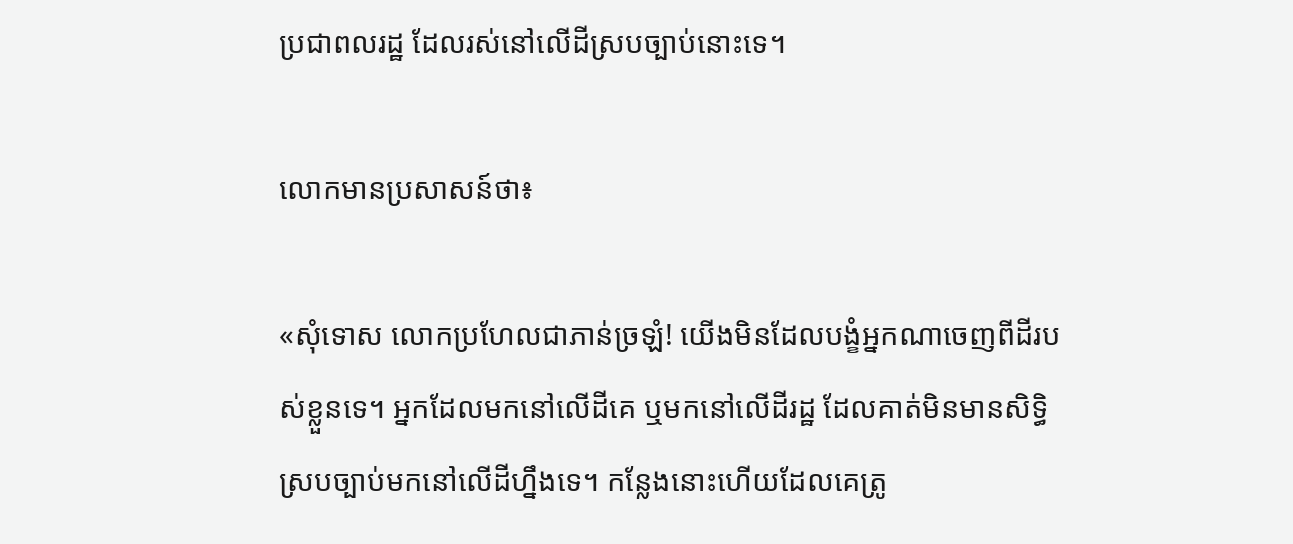ប្រជាពលរដ្ឋ ដែលរស់នៅលើដីស្របច្បាប់នោះទេ។

លោកមានប្រសាសន៍ថា៖

«សុំទោស លោកប្រហែលជាភាន់ច្រឡំ! យើងមិនដែលបង្ខំអ្នកណាចេញពីដីរបស់ខ្លួនទេ។ អ្នកដែលមកនៅលើដីគេ ឬមកនៅលើដីរដ្ឋ ដែលគាត់មិនមានសិទ្ធិស្របច្បាប់មកនៅលើដីហ្នឹងទេ។ កន្លែងនោះហើយដែលគេត្រូ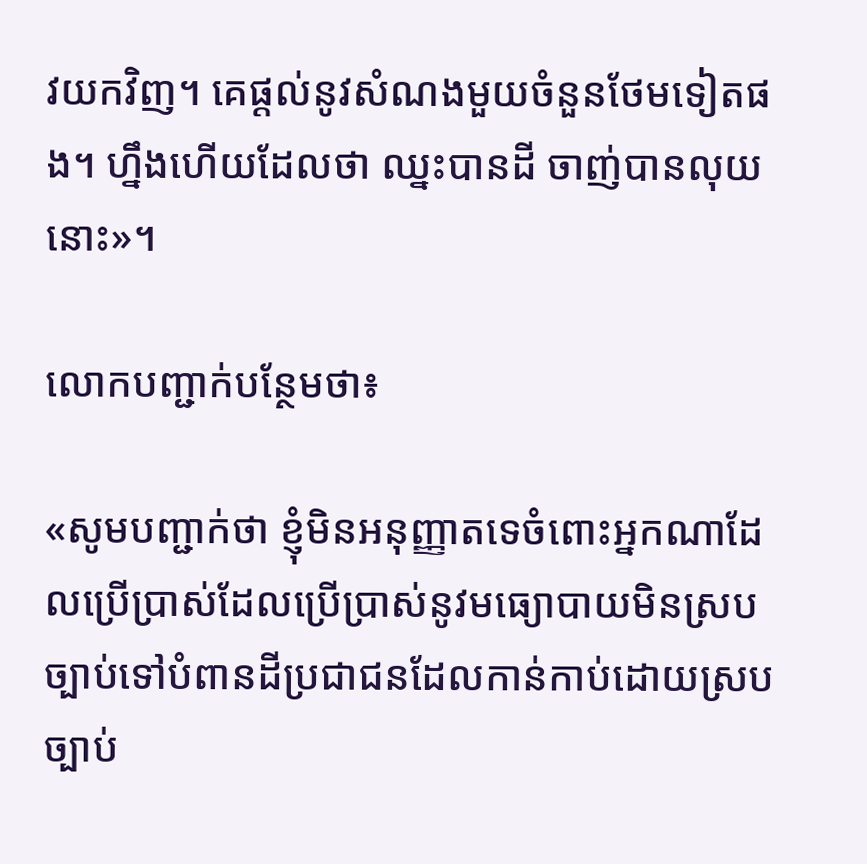វយកវិញ។ គេផ្តល់នូវសំណងមួយចំនួនថែមទៀតផង។ ហ្នឹងហើយដែលថា ឈ្នះបានដី ចាញ់បានលុយនោះ»។

លោកបញ្ជាក់បន្ថែមថា៖

«សូមបញ្ជាក់ថា ខ្ញុំមិនអនុញ្ញាតទេចំពោះអ្នកណាដែលប្រើប្រាស់ដែលប្រើប្រាស់នូវមធ្យោបាយមិនស្របច្បាប់ទៅបំពានដីប្រជាជនដែលកាន់កាប់ដោយស្របច្បាប់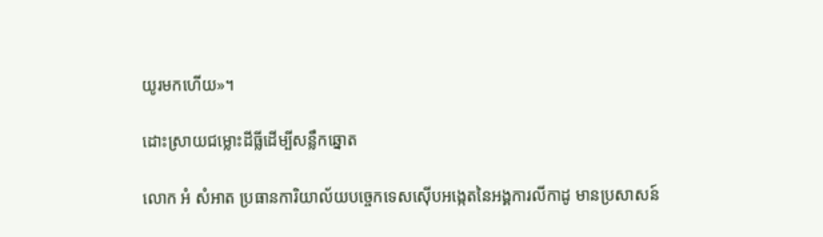យូរមកហើយ»។

ដោះស្រាយជម្លោះដីធ្លីដើម្បីសន្លឹកឆ្នោត

លោក អំ សំអាត ប្រធានការិយាល័យបចេ្ចកទេសស៊ើបអង្កេតនៃអង្គការលីកាដូ មានប្រសាសន៍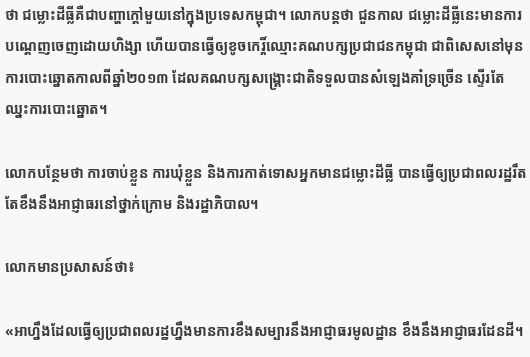ថា ជម្លោះដីធ្លីគឺជាបញ្ហាក្តៅមួយនៅក្នុងប្រទេសកម្ពុជា។ លោកបន្តថា ជួនកាល ជម្លោះដីធ្លីនេះមានការបណ្តេញចេញដោយហិង្សា ហើយបានធ្វើឲ្យខូចកេរ្តិ៍ឈ្មោះគណបក្សប្រជាជនកម្ពុជា ជាពិសេសនៅមុនការបោះឆ្នោតកាលពីឆ្នាំ២០១៣ ដែលគណបក្សសង្រ្គោះជាតិទទួលបានសំឡេងគាំទ្រច្រើន ស្ទើរតែឈ្នះការបោះឆ្នោត។

លោកបន្ថែមថា ការចាប់ខ្លួន ការឃុំខ្លួន និងការកាត់ទោសអ្នកមានជម្លោះដីធ្លី បានធ្វើឲ្យប្រជាពលរដ្ឋរឹតតែខឹងនឹងអាជ្ញាធរនៅថ្នាក់ក្រោម និងរដ្ឋាភិបាល។

លោកមានប្រសាសន៍ថា៖

«អាហ្នឹងដែលធ្វើឲ្យប្រជាពលរដ្ឋហ្នឹងមានការខឹងសម្បារនឹងអាជ្ញាធរមូលដ្ឋាន ខឹងនឹងអាជ្ញាធរដែនដី។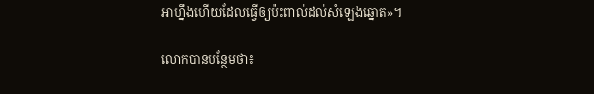អាហ្នឹងហើយដែលធ្វើឲ្យប៉ះពាល់ដល់សំឡេងឆ្នោត»។

លោកបានបន្ថែមថា៖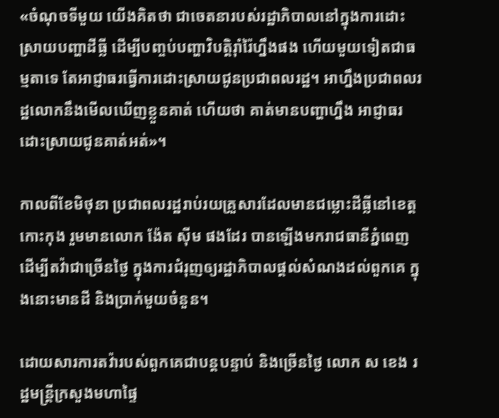«ចំណុចទីមួយ យើងគិតថា ជាចេតនារបស់រដ្ឋាភិបាលនៅក្នុងការដោះស្រាយបញ្ហាដីធ្លី ដើម្បីបញ្ចប់បញ្ហាវិបត្តិរ៉ាំរ៉ៃហ្នឹងផង ហើយមួយទៀតជាធម្មតាទេ តែអាជ្ញាធរធ្វើការដោះស្រាយជូនប្រជាពលរដ្ឋ។ អាហ្នឹងប្រជាពលរដ្ឋលោកនឹងមើលឃើញខ្លួនគាត់ ហើយថា គាត់មានបញ្ហាហ្នឹង អាជ្ញាធរដោះស្រាយជូនគាត់អត់»។

កាលពីខែមិថុនា ប្រជាពលរដ្ឋរាប់រយគ្រួសារដែលមានជម្លោះដីធ្លីនៅខេត្តកោះកុង រួមមានលោក ង៉ែត ស៊ីម ផងដែរ បានឡើងមករាជធានីភ្នំពេញ ដើម្បីតវ៉ាជាច្រើនថ្ងៃ ក្នុងការជំរុញឲ្យរដ្ឋាភិបាលផ្តល់សំណងដល់ពួកគេ ក្នុងនោះមានដី និងប្រាក់មួយចំនួន។

ដោយសារការតវ៉ារបស់ពួកគេជាបន្តបន្ទាប់ និងច្រើនថ្ងៃ លោក ស ខេង រដ្ឋមន្រ្តីក្រសួងមហាផ្ទៃ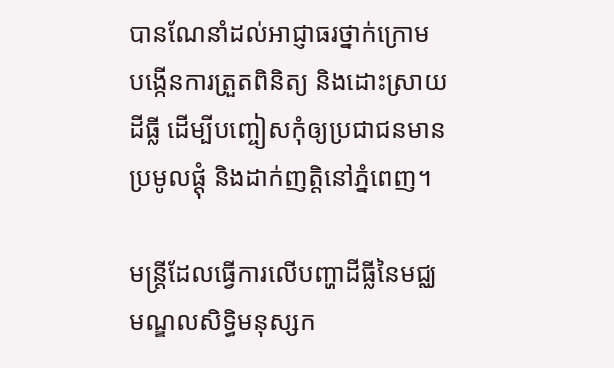បានណែនាំដល់អាជ្ញាធរថ្នាក់ក្រោម បង្កើនការត្រួតពិនិត្យ និងដោះស្រាយដីធ្លី ដើម្បីបញ្ចៀសកុំឲ្យប្រជាជនមានប្រមូលផ្តុំ និងដាក់ញត្តិនៅភ្នំពេញ។

មន្រ្តីដែលធ្វើការលើបញ្ហាដីធ្លីនៃមជ្ឈមណ្ឌលសិទ្ធិមនុស្សក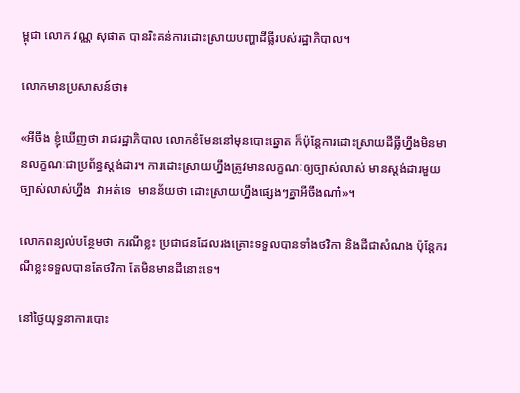ម្ពុជា លោក វណ្ណ សុផាត បានរិះគន់ការដោះស្រាយបញ្ហាដីធ្លីរបស់រដ្ឋាភិបាល។

លោកមានប្រសាសន៍ថា៖

«អីចឹង ខ្ញុំឃើញថា រាជរដ្ឋាភិបាល លោកខំមែននៅមុនបោះឆ្នោត ក៏ប៉ុន្តែការដោះស្រាយដីធ្លីហ្នឹងមិនមានលក្ខណៈជាប្រព័ន្ធស្តង់ដារ។ ការដោះស្រាយហ្នឹងត្រូវមានលក្ខណៈឲ្យច្បាស់លាស់ មានស្តង់ដារមួយច្បាស់លាស់ហ្នឹង  វាអត់ទេ  មានន័យថា ដោះស្រាយហ្នឹងផ្សេងៗគ្នាអីចឹងណា៎»។

លោកពន្យល់បន្ថែមថា ករណីខ្លះ ប្រជាជនដែលរងគ្រោះទទួលបានទាំងថវិកា និងដីជាសំណង ប៉ុន្តែករណីខ្លះទទួលបានតែថវិកា តែមិនមានដីនោះទេ។

នៅថ្ងៃយុទ្ធនាការបោះ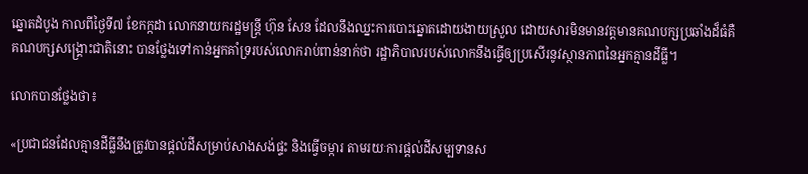ឆ្នោតដំបូង កាលពីថ្ងៃទី៧ ខែកក្កដា លោកនាយករដ្ឋមន្រ្តី ហ៊ុន សែន ដែលនឹងឈ្នះការបោះឆ្នោតដោយងាយស្រួល ដោយសារមិនមានវត្តមានគណបក្សប្រឆាំងដ៏ធំគឺគណបក្សសង្រ្គោះជាតិនោះ បានថ្លែងទៅកាន់អ្នកគាំទ្ររបស់លោករាប់ពាន់នាក់ថា រដ្ឋាភិបាលរបស់លោកនឹងធ្វើឲ្យប្រសើរនូវស្ថានភាពនៃអ្នកគ្មានដីធ្លី។

លោកបានថ្លែងថា៖

«ប្រជាជនដែលគ្មានដីធ្លីនឹងត្រូវបានផ្តល់ដីសម្រាប់សាងសង់ផ្ទះ និងធ្វើចម្ការ តាមរយៈការផ្តល់ដីសម្បទានស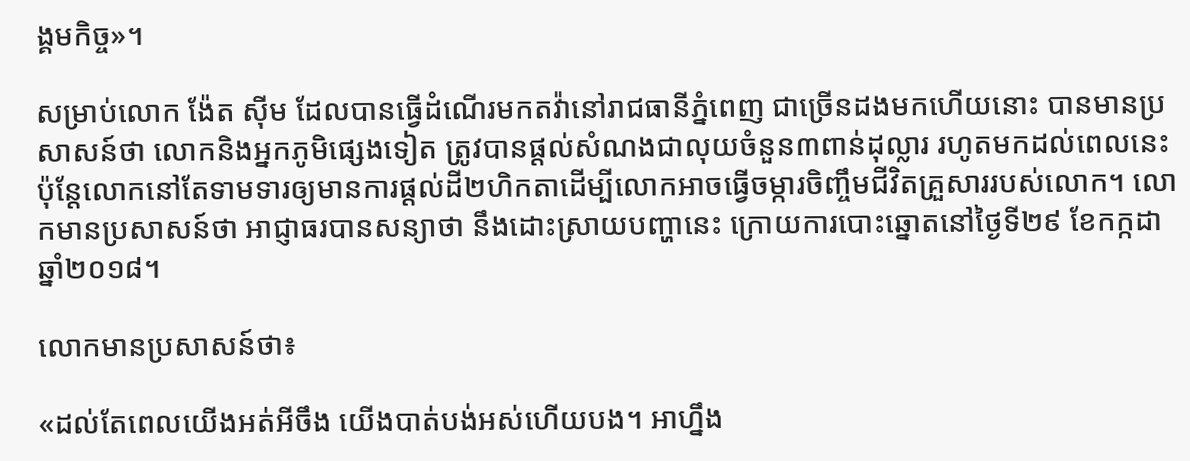ង្គមកិច្ច»។

សម្រាប់លោក ង៉ែត ស៊ីម ដែលបានធ្វើដំណើរមកតវ៉ានៅរាជធានីភ្នំពេញ ជាច្រើនដងមកហើយនោះ បានមានប្រសាសន៍ថា លោកនិងអ្នកភូមិផ្សេងទៀត ត្រូវបានផ្តល់សំណងជាលុយចំនួន៣ពាន់ដុល្លារ រហូតមកដល់ពេលនេះ ប៉ុន្តែលោកនៅតែទាមទារឲ្យមានការផ្តល់ដី២ហិកតាដើម្បីលោកអាចធ្វើចម្ការចិញ្ចឹមជីវិតគ្រួសាររបស់លោក។ លោកមានប្រសាសន៍ថា អាជ្ញាធរបានសន្យាថា នឹងដោះស្រាយបញ្ហានេះ ក្រោយការបោះឆ្នោតនៅថ្ងៃទី២៩ ខែកក្កដា ឆ្នាំ២០១៨។

លោកមានប្រសាសន៍ថា៖

«ដល់តែពេលយើងអត់អីចឹង យើងបាត់បង់អស់ហើយបង។ អាហ្នឹង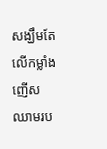សង្ឃឹមតែលើកម្លាំងញើសឈាមរប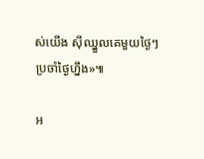ស់យើង ស៊ីឈ្នួលគេមួយថ្ងៃៗ ប្រចាំថ្ងៃហ្នឹង»៕

អ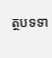ត្ថបទទា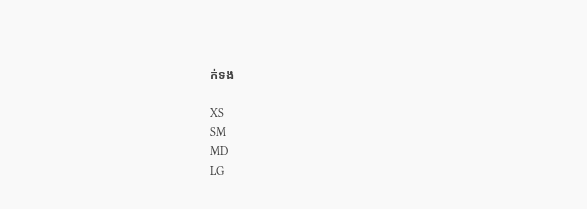ក់ទង

XS
SM
MD
LG